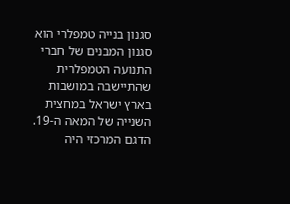סגנון בנייה טמפלרי הוא סגנון המבנים של חברי התנועה הטמפלרית שהתיישבה במושבות בארץ ישראל במחצית השנייה של המאה ה-19.
הדגם המרכזי היה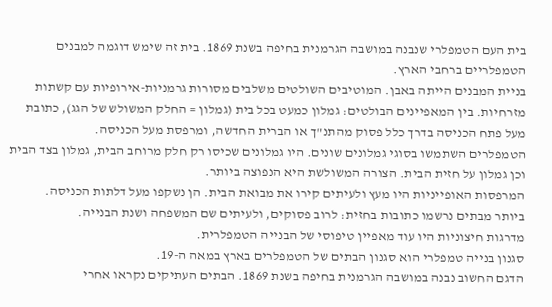בית העם הטמפלרי שנבנה במושבה הגרמנית בחיפה בשנת 1869. בית זה שימש דוגמה למבנים הטמפלריים ברחבי הארץ.
בניית המבנים הייתה באבן. המוטיבים השולטים משלבים מסורות גרמניות-אירופיות עם קשתות מזרחיות. בין המאפיינים הבולטים: גמלון כמעט בכל בית (גמלון = החלק המשולש של הגג), כתובת מעל פתח הכניסה בדרך כלל פסוק מהתנ"ך או הברית החדשה, ומרפסת מעל הכניסה.
הטמפלרים השתמשו בסוגי גמלונים שונים. היו גמלונים שכיסו רק חלק מרוחב הבית, גמלון בצד הבית וכן גמלון על חזית הבית. הצורה המשולשת היא הנפוצה ביותר.
המרפסות האופייניות היו מעץ ולעיתים קירו את מבואת הבית. הן נשקפו מעל דלתות הכניסה.
ביותר מבתים נרשמו כתובות בחזית: לרוב פסוקים, ולעיתים שם המשפחה ושנת הבנייה.
מדרגות חיצוניות היו עוד מאפיין טיפוסי של הבנייה הטמפלרית.
סגנון בנייה טמפלרי הוא סגנון הבתים של הטמפלרים בארץ במאה ה-19.
הדגם החשוב נבנה במושבה הגרמנית בחיפה בשנת 1869. הבתים העתיקים נקראו אחרי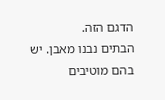הדגם הזה.
הבתים נבנו מאבן. יש בהם מוטיבים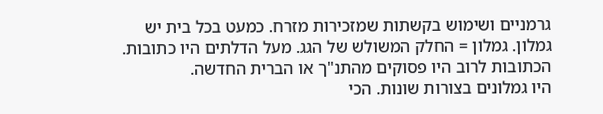גרמניים ושימוש בקשתות שמזכירות מזרח. כמעט בכל בית יש גמלון. גמלון = החלק המשולש של הגג. מעל הדלתים היו כתובות. הכתובות לרוב היו פסוקים מהתנ"ך או הברית החדשה.
היו גמלונים בצורות שונות. הכי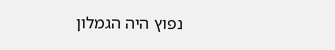נפוץ היה הגמלון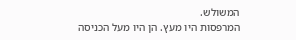המשולש.
המרפסות היו מעץ. הן היו מעל הכניסה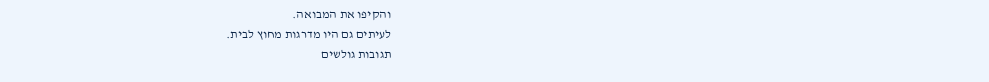והקיפו את המבואה.
לעיתים גם היו מדרגות מחוץ לבית.
תגובות גולשים